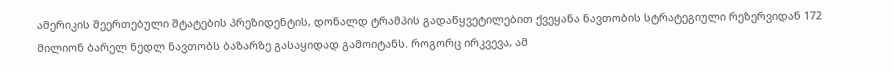ამერიკის შეერთებული შტატების პრეზიდენტის, დონალდ ტრამპის გადაწყვეტილებით ქვეყანა ნავთობის სტრატეგიული რეზერვიდან 172 მილიონ ბარელ ნედლ ნავთობს ბაზარზე გასაყიდად გამოიტანს. როგორც ირკვევა, ამ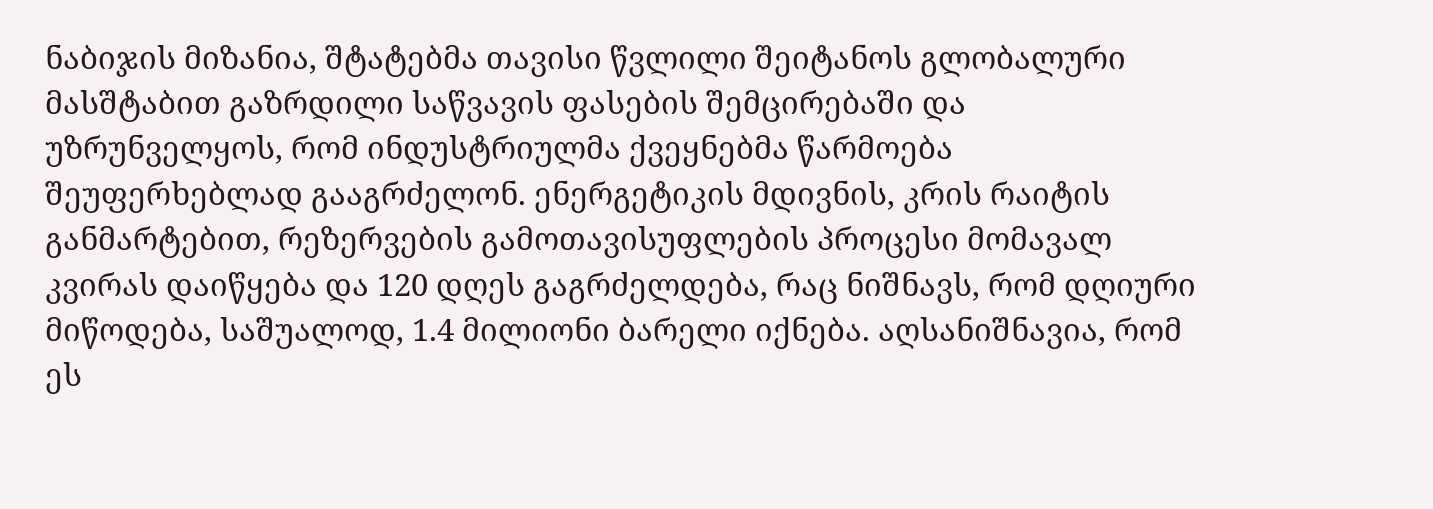ნაბიჯის მიზანია, შტატებმა თავისი წვლილი შეიტანოს გლობალური მასშტაბით გაზრდილი საწვავის ფასების შემცირებაში და უზრუნველყოს, რომ ინდუსტრიულმა ქვეყნებმა წარმოება შეუფერხებლად გააგრძელონ. ენერგეტიკის მდივნის, კრის რაიტის განმარტებით, რეზერვების გამოთავისუფლების პროცესი მომავალ კვირას დაიწყება და 120 დღეს გაგრძელდება, რაც ნიშნავს, რომ დღიური მიწოდება, საშუალოდ, 1.4 მილიონი ბარელი იქნება. აღსანიშნავია, რომ ეს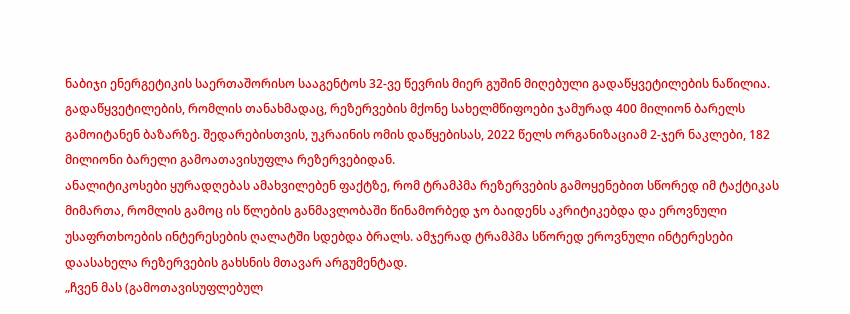ნაბიჯი ენერგეტიკის საერთაშორისო სააგენტოს 32-ვე წევრის მიერ გუშინ მიღებული გადაწყვეტილების ნაწილია. გადაწყვეტილების, რომლის თანახმადაც, რეზერვების მქონე სახელმწიფოები ჯამურად 400 მილიონ ბარელს გამოიტანენ ბაზარზე. შედარებისთვის, უკრაინის ომის დაწყებისას, 2022 წელს ორგანიზაციამ 2-ჯერ ნაკლები, 182 მილიონი ბარელი გამოათავისუფლა რეზერვებიდან.
ანალიტიკოსები ყურადღებას ამახვილებენ ფაქტზე, რომ ტრამპმა რეზერვების გამოყენებით სწორედ იმ ტაქტიკას მიმართა, რომლის გამოც ის წლების განმავლობაში წინამორბედ ჯო ბაიდენს აკრიტიკებდა და ეროვნული უსაფრთხოების ინტერესების ღალატში სდებდა ბრალს. ამჯერად ტრამპმა სწორედ ეროვნული ინტერესები დაასახელა რეზერვების გახსნის მთავარ არგუმენტად.
„ჩვენ მას (გამოთავისუფლებულ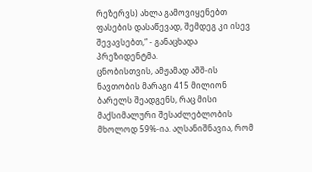რეზერვს) ახლა გამოვიყენებთ ფასების დასაწევად, შემდეგ კი ისევ შევავსებთ,“ - განაცხადა პრეზიდენტმა.
ცნობისთვის, ამჟამად აშშ-ის ნავთობის მარაგი 415 მილიონ ბარელს შეადგენს, რაც მისი მაქსიმალური შესაძლებლობის მხოლოდ 59%-ია. აღსანიშნავია, რომ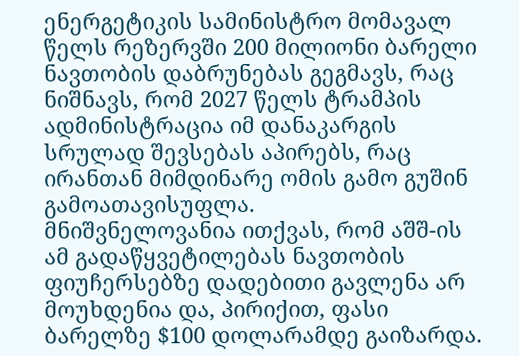ენერგეტიკის სამინისტრო მომავალ წელს რეზერვში 200 მილიონი ბარელი ნავთობის დაბრუნებას გეგმავს, რაც ნიშნავს, რომ 2027 წელს ტრამპის ადმინისტრაცია იმ დანაკარგის სრულად შევსებას აპირებს, რაც ირანთან მიმდინარე ომის გამო გუშინ გამოათავისუფლა.
მნიშვნელოვანია ითქვას, რომ აშშ-ის ამ გადაწყვეტილებას ნავთობის ფიუჩერსებზე დადებითი გავლენა არ მოუხდენია და, პირიქით, ფასი ბარელზე $100 დოლარამდე გაიზარდა.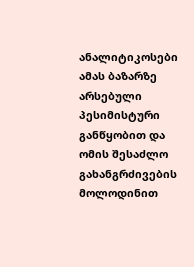ანალიტიკოსები ამას ბაზარზე არსებული პესიმისტური განწყობით და ომის შესაძლო გახანგრძივების მოლოდინით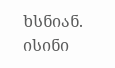ხსნიან. ისინი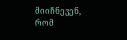მიიჩნევენ, რომ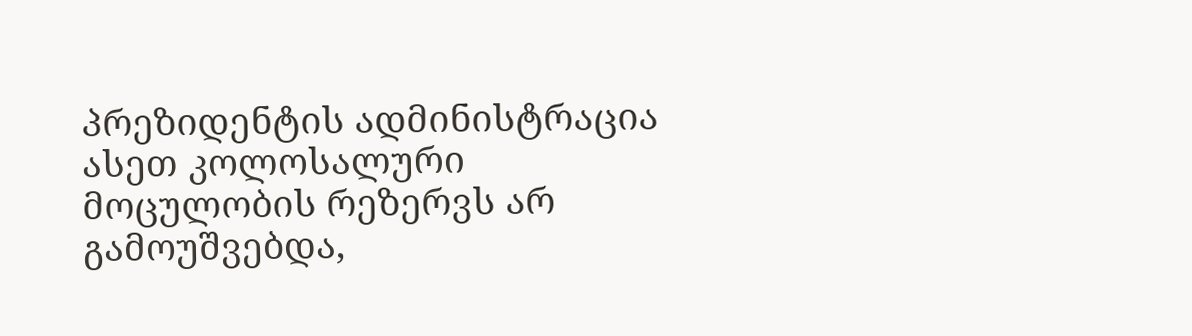პრეზიდენტის ადმინისტრაცია ასეთ კოლოსალური მოცულობის რეზერვს არ გამოუშვებდა,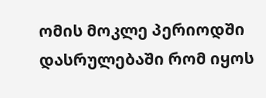ომის მოკლე პერიოდში დასრულებაში რომ იყოს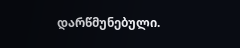დარწმუნებული.